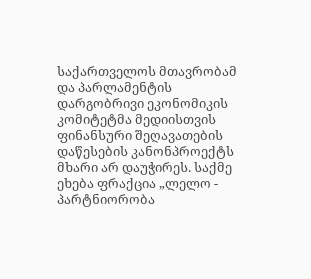საქართველოს მთავრობამ და პარლამენტის დარგობრივი ეკონომიკის კომიტეტმა მედიისთვის ფინანსური შეღავათების დაწესების კანონპროექტს მხარი არ დაუჭირეს. საქმე ეხება ფრაქცია „ლელო - პარტნიორობა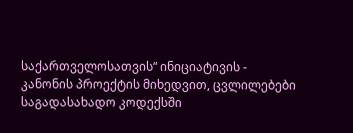საქართველოსათვის“ ინიციატივის - კანონის პროექტის მიხედვით, ცვლილებები საგადასახადო კოდექსში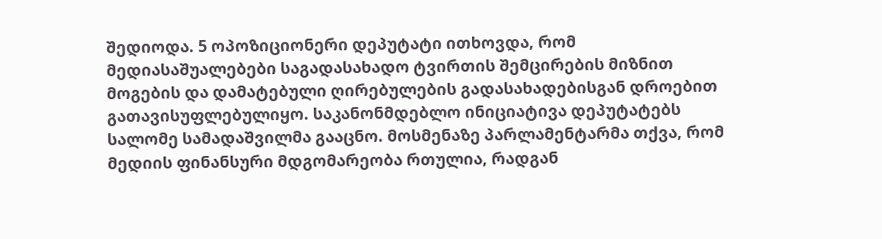შედიოდა. 5 ოპოზიციონერი დეპუტატი ითხოვდა, რომ მედიასაშუალებები საგადასახადო ტვირთის შემცირების მიზნით მოგების და დამატებული ღირებულების გადასახადებისგან დროებით გათავისუფლებულიყო. საკანონმდებლო ინიციატივა დეპუტატებს სალომე სამადაშვილმა გააცნო. მოსმენაზე პარლამენტარმა თქვა, რომ მედიის ფინანსური მდგომარეობა რთულია, რადგან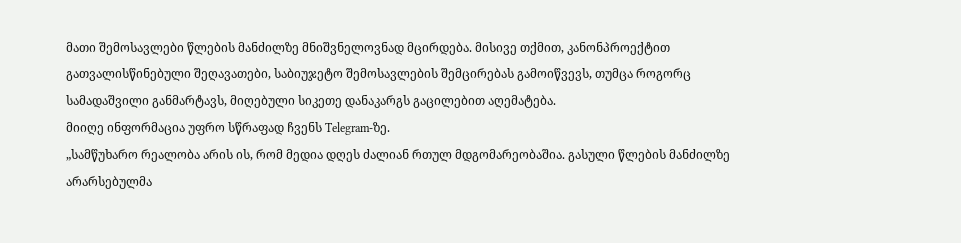მათი შემოსავლები წლების მანძილზე მნიშვნელოვნად მცირდება. მისივე თქმით, კანონპროექტით გათვალისწინებული შეღავათები, საბიუჯეტო შემოსავლების შემცირებას გამოიწვევს, თუმცა როგორც სამადაშვილი განმარტავს, მიღებული სიკეთე დანაკარგს გაცილებით აღემატება.
მიიღე ინფორმაცია უფრო სწრაფად ჩვენს Telegram-ზე.
„სამწუხარო რეალობა არის ის, რომ მედია დღეს ძალიან რთულ მდგომარეობაშია. გასული წლების მანძილზე არარსებულმა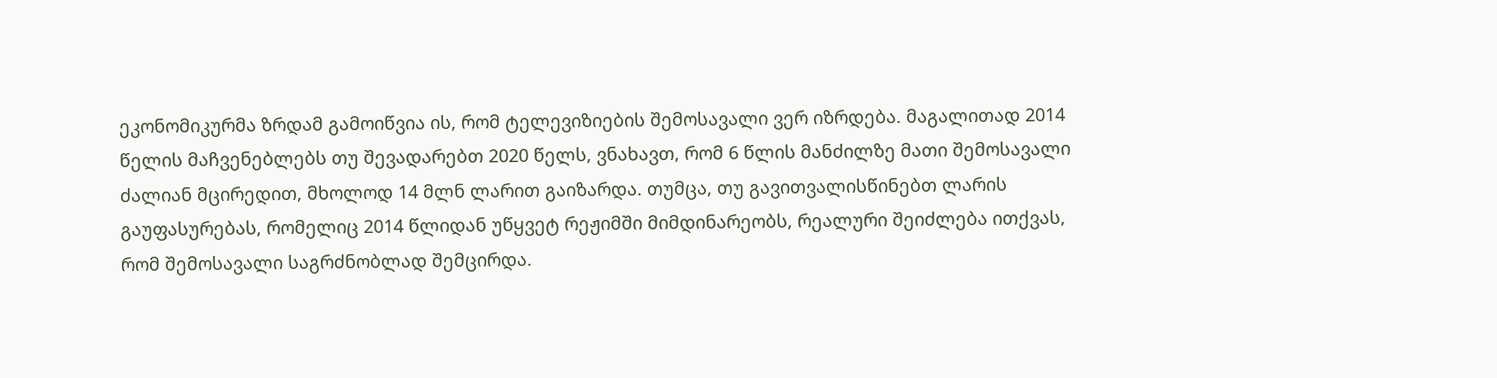ეკონომიკურმა ზრდამ გამოიწვია ის, რომ ტელევიზიების შემოსავალი ვერ იზრდება. მაგალითად 2014 წელის მაჩვენებლებს თუ შევადარებთ 2020 წელს, ვნახავთ, რომ 6 წლის მანძილზე მათი შემოსავალი ძალიან მცირედით, მხოლოდ 14 მლნ ლარით გაიზარდა. თუმცა, თუ გავითვალისწინებთ ლარის გაუფასურებას, რომელიც 2014 წლიდან უწყვეტ რეჟიმში მიმდინარეობს, რეალური შეიძლება ითქვას, რომ შემოსავალი საგრძნობლად შემცირდა.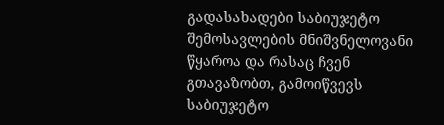გადასახადები საბიუჯეტო შემოსავლების მნიშვნელოვანი წყაროა და რასაც ჩვენ გთავაზობთ, გამოიწვევს საბიუჯეტო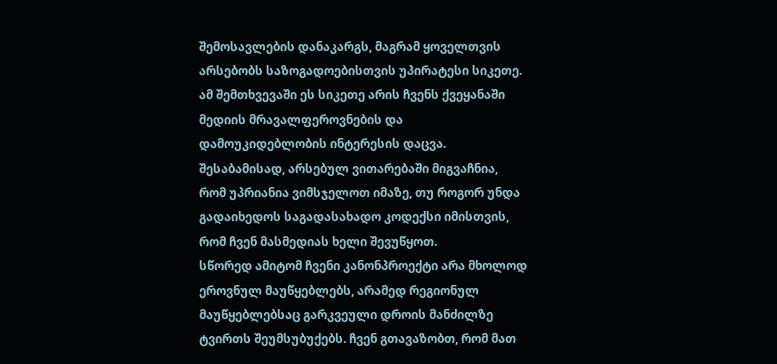შემოსავლების დანაკარგს, მაგრამ ყოველთვის არსებობს საზოგადოებისთვის უპირატესი სიკეთე. ამ შემთხვევაში ეს სიკეთე არის ჩვენს ქვეყანაში მედიის მრავალფეროვნების და დამოუკიდებლობის ინტერესის დაცვა. შესაბამისად, არსებულ ვითარებაში მიგვაჩნია, რომ უპრიანია ვიმსჯელოთ იმაზე, თუ როგორ უნდა გადაიხედოს საგადასახადო კოდექსი იმისთვის, რომ ჩვენ მასმედიას ხელი შევუწყოთ.
სწორედ ამიტომ ჩვენი კანონპროექტი არა მხოლოდ ეროვნულ მაუწყებლებს, არამედ რეგიონულ მაუწყებლებსაც გარკვეული დროის მანძილზე ტვირთს შეუმსუბუქებს. ჩვენ გთავაზობთ, რომ მათ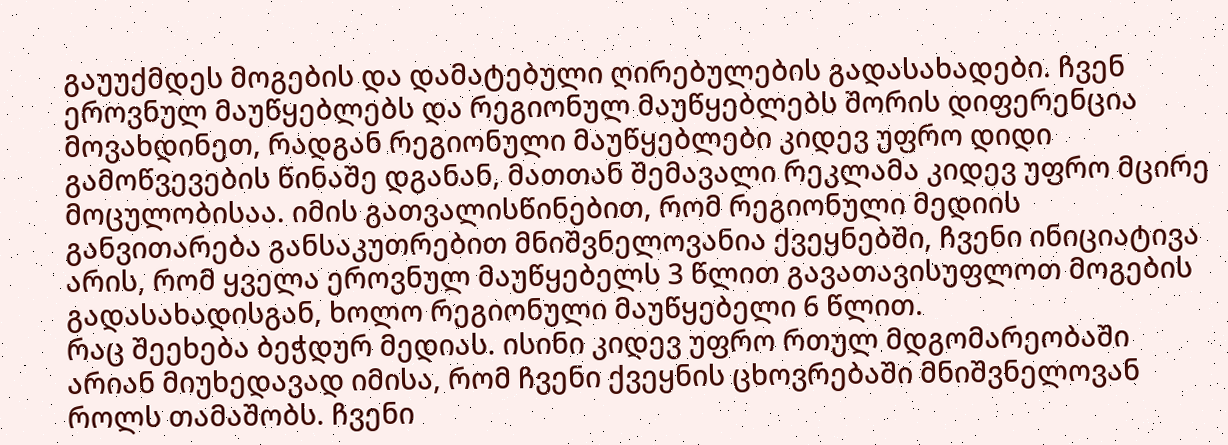გაუუქმდეს მოგების და დამატებული ღირებულების გადასახადები. ჩვენ ეროვნულ მაუწყებლებს და რეგიონულ მაუწყებლებს შორის დიფერენცია მოვახდინეთ, რადგან რეგიონული მაუწყებლები კიდევ უფრო დიდი გამოწვევების წინაშე დგანან, მათთან შემავალი რეკლამა კიდევ უფრო მცირე მოცულობისაა. იმის გათვალისწინებით, რომ რეგიონული მედიის განვითარება განსაკუთრებით მნიშვნელოვანია ქვეყნებში, ჩვენი ინიციატივა არის, რომ ყველა ეროვნულ მაუწყებელს 3 წლით გავათავისუფლოთ მოგების გადასახადისგან, ხოლო რეგიონული მაუწყებელი 6 წლით.
რაც შეეხება ბეჭდურ მედიას. ისინი კიდევ უფრო რთულ მდგომარეობაში არიან მიუხედავად იმისა, რომ ჩვენი ქვეყნის ცხოვრებაში მნიშვნელოვან როლს თამაშობს. ჩვენი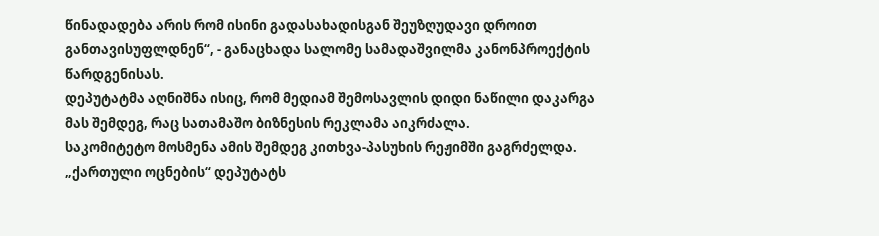წინადადება არის რომ ისინი გადასახადისგან შეუზღუდავი დროით განთავისუფლდნენ“, - განაცხადა სალომე სამადაშვილმა კანონპროექტის წარდგენისას.
დეპუტატმა აღნიშნა ისიც, რომ მედიამ შემოსავლის დიდი ნაწილი დაკარგა მას შემდეგ, რაც სათამაშო ბიზნესის რეკლამა აიკრძალა.
საკომიტეტო მოსმენა ამის შემდეგ კითხვა-პასუხის რეჟიმში გაგრძელდა. „ქართული ოცნების“ დეპუტატს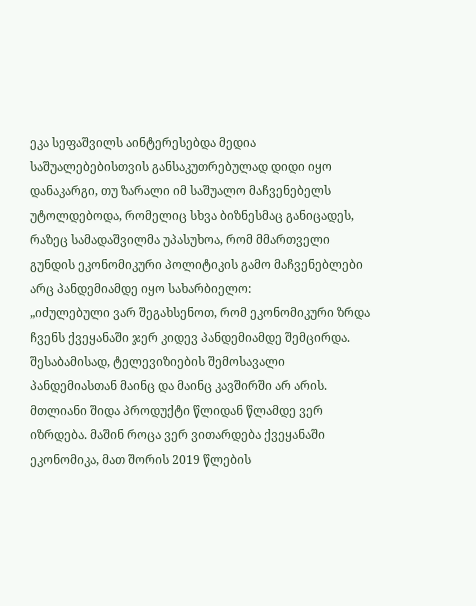ეკა სეფაშვილს აინტერესებდა მედია საშუალებებისთვის განსაკუთრებულად დიდი იყო დანაკარგი, თუ ზარალი იმ საშუალო მაჩვენებელს უტოლდებოდა, რომელიც სხვა ბიზნესმაც განიცადეს, რაზეც სამადაშვილმა უპასუხოა, რომ მმართველი გუნდის ეკონომიკური პოლიტიკის გამო მაჩვენებლები არც პანდემიამდე იყო სახარბიელო:
„იძულებული ვარ შეგახსენოთ, რომ ეკონომიკური ზრდა ჩვენს ქვეყანაში ჯერ კიდევ პანდემიამდე შემცირდა. შესაბამისად, ტელევიზიების შემოსავალი პანდემიასთან მაინც და მაინც კავშირში არ არის. მთლიანი შიდა პროდუქტი წლიდან წლამდე ვერ იზრდება. მაშინ როცა ვერ ვითარდება ქვეყანაში ეკონომიკა, მათ შორის 2019 წლების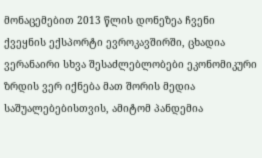მონაცემებით 2013 წლის დონეზეა ჩვენი ქვეყნის ექსპორტი ევროკავშირში, ცხადია ვერანაირი სხვა შესაძლებლობები ეკონომიკური ზრდის ვერ იქნება მათ შორის მედია საშუალებებისთვის, ამიტომ პანდემია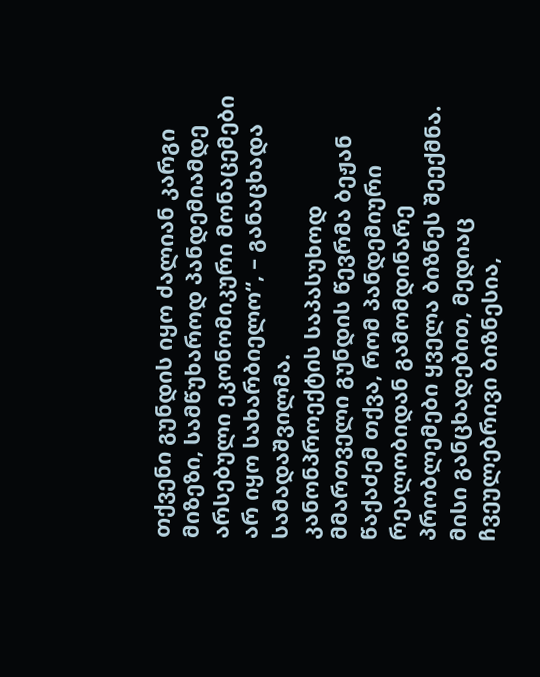თქვენი გუნდის იყო ძალიან კარგი მიზეზი, სამწუხაროდ პანდემიამდე არსებული ეკონომიკური მონაცემები არ იყო სახარბიელო“, – განაცხადა სამადაშვილმა.
კანონპროექტის საპასუხოდ მმართველი გუნდის წევრმა ბეჟან წაქაძემ თქვა, რომ პანდემიური რეალობიდან გამომდინარე პრობლემები ყველა ბიზნეს შეექმნა. მისი განცხადებით, მედიაც ჩვეულებრივი ბიზნესია,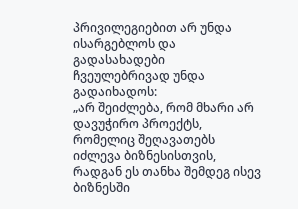პრივილეგიებით არ უნდა ისარგებლოს და გადასახადები ჩვეულებრივად უნდა გადაიხადოს:
„არ შეიძლება, რომ მხარი არ დავუჭირო პროექტს, რომელიც შეღავათებს იძლევა ბიზნესისთვის, რადგან ეს თანხა შემდეგ ისევ ბიზნესში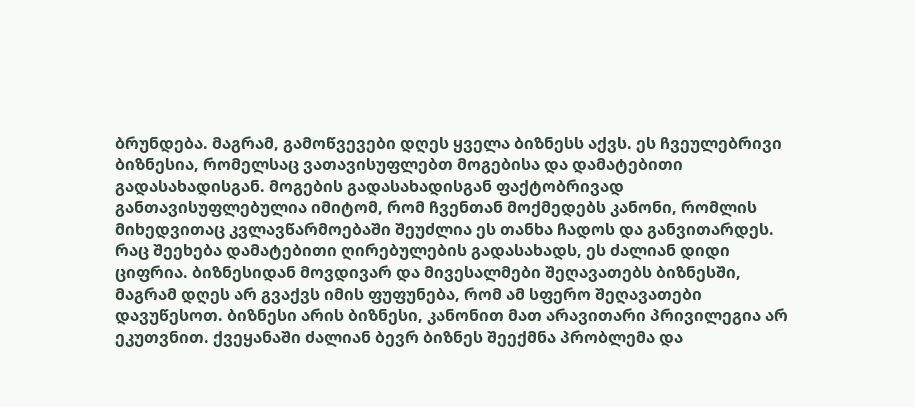ბრუნდება. მაგრამ, გამოწვევები დღეს ყველა ბიზნესს აქვს. ეს ჩვეულებრივი ბიზნესია, რომელსაც ვათავისუფლებთ მოგებისა და დამატებითი გადასახადისგან. მოგების გადასახადისგან ფაქტობრივად განთავისუფლებულია იმიტომ, რომ ჩვენთან მოქმედებს კანონი, რომლის მიხედვითაც კვლავწარმოებაში შეუძლია ეს თანხა ჩადოს და განვითარდეს. რაც შეეხება დამატებითი ღირებულების გადასახადს, ეს ძალიან დიდი ციფრია. ბიზნესიდან მოვდივარ და მივესალმები შეღავათებს ბიზნესში, მაგრამ დღეს არ გვაქვს იმის ფუფუნება, რომ ამ სფერო შეღავათები დავუწესოთ. ბიზნესი არის ბიზნესი, კანონით მათ არავითარი პრივილეგია არ ეკუთვნით. ქვეყანაში ძალიან ბევრ ბიზნეს შეექმნა პრობლემა და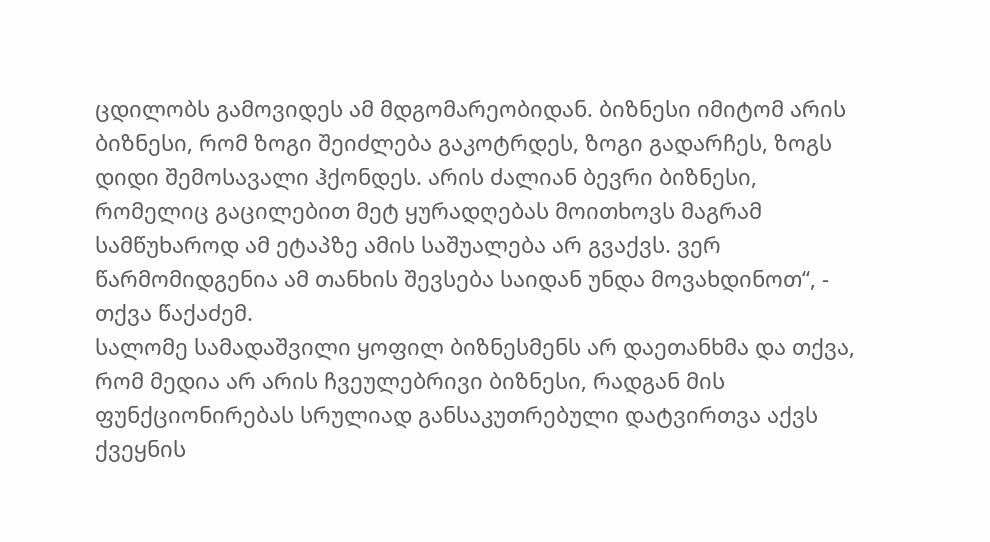ცდილობს გამოვიდეს ამ მდგომარეობიდან. ბიზნესი იმიტომ არის ბიზნესი, რომ ზოგი შეიძლება გაკოტრდეს, ზოგი გადარჩეს, ზოგს დიდი შემოსავალი ჰქონდეს. არის ძალიან ბევრი ბიზნესი, რომელიც გაცილებით მეტ ყურადღებას მოითხოვს მაგრამ სამწუხაროდ ამ ეტაპზე ამის საშუალება არ გვაქვს. ვერ წარმომიდგენია ამ თანხის შევსება საიდან უნდა მოვახდინოთ“, - თქვა წაქაძემ.
სალომე სამადაშვილი ყოფილ ბიზნესმენს არ დაეთანხმა და თქვა, რომ მედია არ არის ჩვეულებრივი ბიზნესი, რადგან მის ფუნქციონირებას სრულიად განსაკუთრებული დატვირთვა აქვს ქვეყნის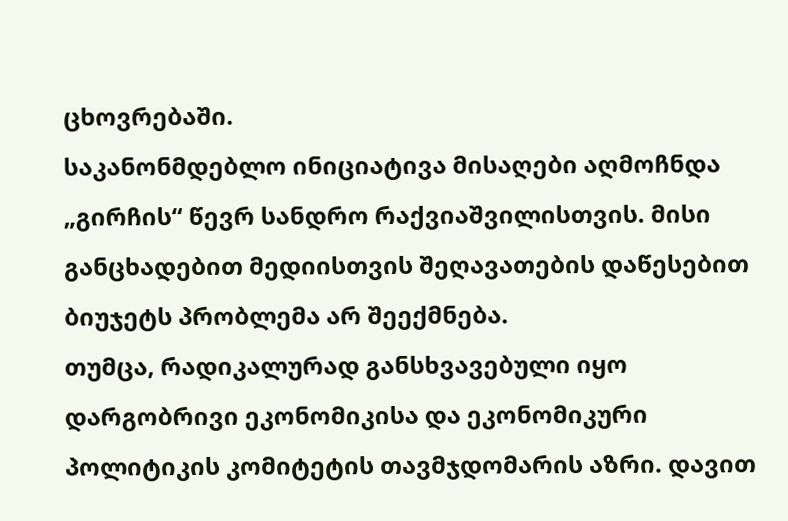ცხოვრებაში.
საკანონმდებლო ინიციატივა მისაღები აღმოჩნდა „გირჩის“ წევრ სანდრო რაქვიაშვილისთვის. მისი განცხადებით მედიისთვის შეღავათების დაწესებით ბიუჯეტს პრობლემა არ შეექმნება.
თუმცა, რადიკალურად განსხვავებული იყო დარგობრივი ეკონომიკისა და ეკონომიკური პოლიტიკის კომიტეტის თავმჯდომარის აზრი. დავით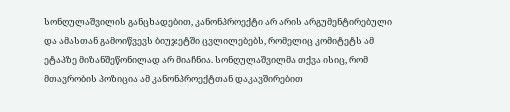სონღულაშვილის განცხადებით, კანონპროექტი არ არის არგუმენტირებული და ამასთან გამოიწვევს ბიუჯეტში ცვლილებებს, რომელიც კომიტეტს ამ ეტაპზე მიზანშეწონილად არ მიაჩნია. სონღულაშვილმა თქვა ისიც, რომ მთავრობის პოზიცია ამ კანონპროექტთან დაკავშირებით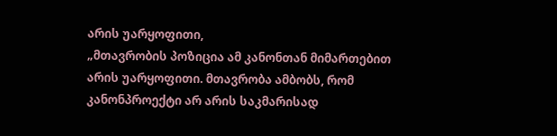არის უარყოფითი,
„მთავრობის პოზიცია ამ კანონთან მიმართებით არის უარყოფითი. მთავრობა ამბობს, რომ კანონპროექტი არ არის საკმარისად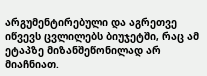არგუმენტირებული და აგრეთვე იწვევს ცვლილებს ბიუჯეტში, რაც ამ ეტაპზე მიზანშეწონილად არ მიაჩნიათ.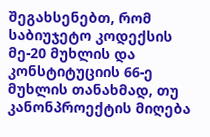შეგახსენებთ, რომ საბიუჯეტო კოდექსის მე-20 მუხლის და კონსტიტუციის 66-ე მუხლის თანახმად, თუ კანონპროექტის მიღება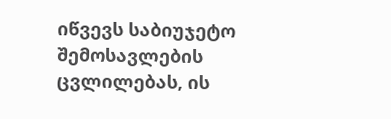იწვევს საბიუჯეტო შემოსავლების ცვლილებას, ის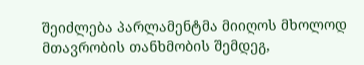შეიძლება პარლამენტმა მიიღოს მხოლოდ მთავრობის თანხმობის შემდეგ,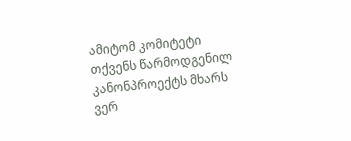ამიტომ კომიტეტი თქვენს წარმოდგენილ კანონპროექტს მხარს ვერ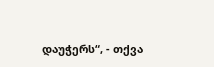დაუჭერს“, - თქვა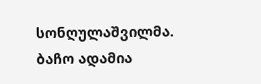სონღულაშვილმა.
ბაჩო ადამია